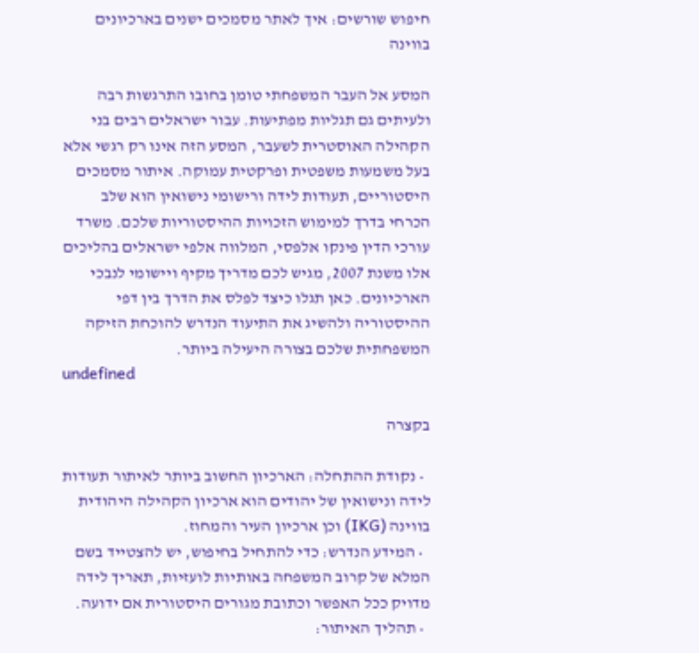חיפוש שורשים: איך לאתר מסמכים ישנים בארכיונים בווינה

המסע אל העבר המשפחתי טומן בחובו התרגשות רבה ולעיתים גם תגליות מפתיעות. עבור ישראלים רבים בני הקהילה האוסטרית לשעבר, המסע הזה אינו רק רגשי אלא בעל משמעות משפטית ופרקטית עמוקה. איתור מסמכים היסטוריים, תעודות לידה ורישומי נישואין הוא שלב הכרחי בדרך למימוש הזכויות ההיסטוריות שלכם. משרד עורכי הדין פינקו אלפסי, המלווה אלפי ישראלים בהליכים אלו משנת 2007, מגיש לכם מדריך מקיף ויישומי לנבכי הארכיונים. כאן תגלו כיצד לפלס את הדרך בין דפי ההיסטוריה ולהשיג את התיעוד הנדרש להוכחת הזיקה המשפחתית שלכם בצורה היעילה ביותר.
undefined

בקצרה

  • נקודת ההתחלה: הארכיון החשוב ביותר לאיתור תעודות לידה ונישואין של יהודים הוא ארכיון הקהילה היהודית בווינה (IKG) וכן ארכיון העיר והמחוז.
  • המידע הנדרש: כדי להתחיל בחיפוש, יש להצטייד בשם המלא של קרוב המשפחה באותיות לועזיות, תאריך לידה מדויק ככל האפשר וכתובת מגורים היסטורית אם ידועה.
  • תהליך האיתור: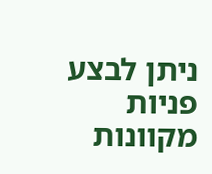ניתן לבצע פניות מקוונות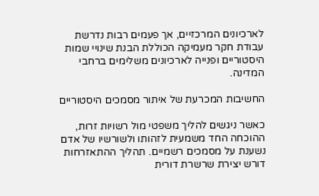לארכיונים המרכזיים, אך פעמים רבות נדרשת עבודת חקר מעמיקה הכוללת הבנת שינויי שמות היסטוריים ופנייה לארכיונים משלימים ברחבי המדינה.

החשיבות המכרעת של איתור מסמכים היסטוריים

כאשר ניגשים להליך משפטי מול רשויות זרות, ההוכחה החד משמעית לזהותו ולשורשיו של אדם נשענת על מסמכים רשמיים. תהליך ההתאזרחות דורש יצירת שרשרת דורית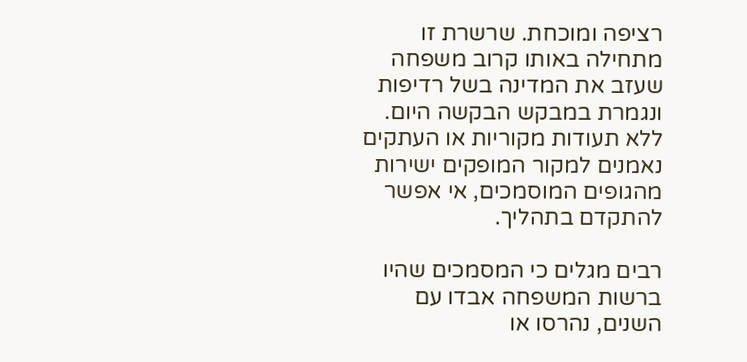רציפה ומוכחת. שרשרת זו מתחילה באותו קרוב משפחה שעזב את המדינה בשל רדיפות ונגמרת במבקש הבקשה היום. ללא תעודות מקוריות או העתקים נאמנים למקור המופקים ישירות מהגופים המוסמכים, אי אפשר להתקדם בתהליך.

רבים מגלים כי המסמכים שהיו ברשות המשפחה אבדו עם השנים, נהרסו או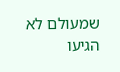שמעולם לא הגיעו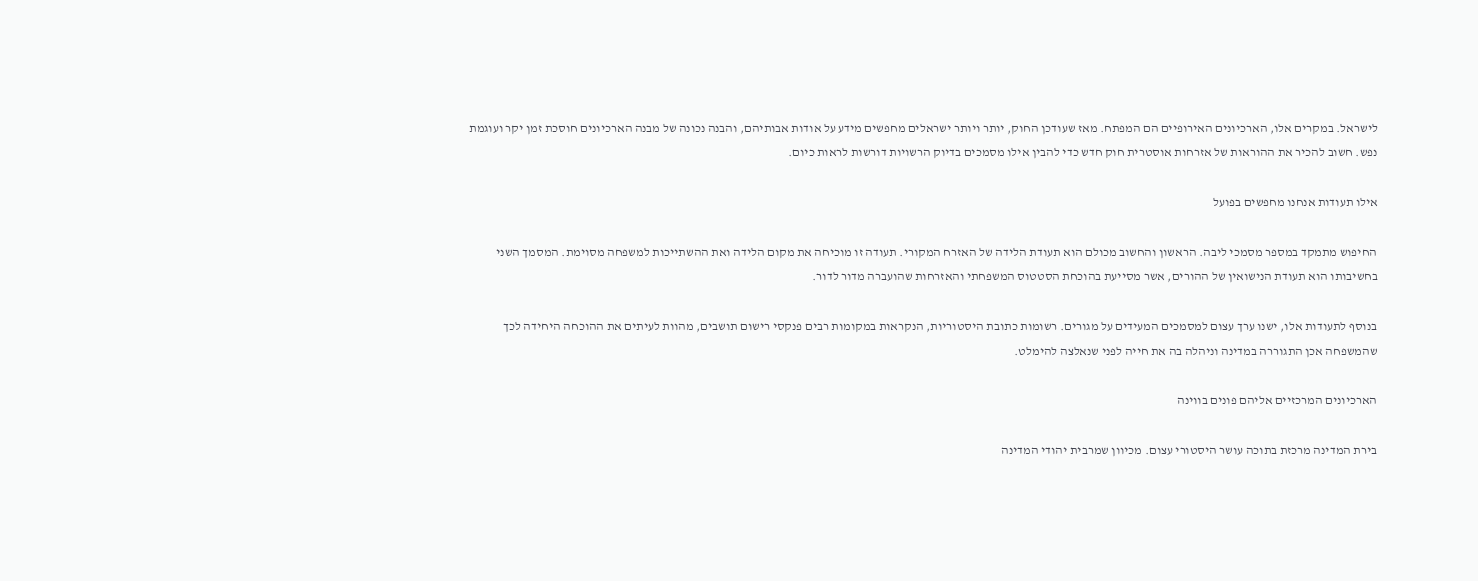לישראל. במקרים אלו, הארכיונים האירופיים הם המפתח. מאז שעודכן החוק, יותר ויותר ישראלים מחפשים מידע על אודות אבותיהם, והבנה נכונה של מבנה הארכיונים חוסכת זמן יקר ועוגמת נפש. חשוב להכיר את ההוראות של אזרחות אוסטרית חוק חדש כדי להבין אילו מסמכים בדיוק הרשויות דורשות לראות כיום.

אילו תעודות אנחנו מחפשים בפועל

החיפוש מתמקד במספר מסמכי ליבה. הראשון והחשוב מכולם הוא תעודת הלידה של האזרח המקורי. תעודה זו מוכיחה את מקום הלידה ואת ההשתייכות למשפחה מסוימת. המסמך השני בחשיבותו הוא תעודת הנישואין של ההורים, אשר מסייעת בהוכחת הסטטוס המשפחתי והאזרחות שהועברה מדור לדור.

בנוסף לתעודות אלו, ישנו ערך עצום למסמכים המעידים על מגורים. רשומות כתובת היסטוריות, הנקראות במקומות רבים פנקסי רישום תושבים, מהוות לעיתים את ההוכחה היחידה לכך שהמשפחה אכן התגוררה במדינה וניהלה בה את חייה לפני שנאלצה להימלט.

הארכיונים המרכזיים אליהם פונים בווינה

בירת המדינה מרכזת בתוכה עושר היסטורי עצום. מכיוון שמרבית יהודי המדינה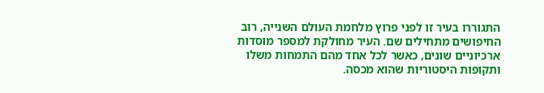התגוררו בעיר זו לפני פרוץ מלחמת העולם השנייה, רוב החיפושים מתחילים שם. העיר מחולקת למספר מוסדות ארכיוניים שונים, כאשר לכל אחד מהם התמחות משלו ותקופות היסטוריות שהוא מכסה.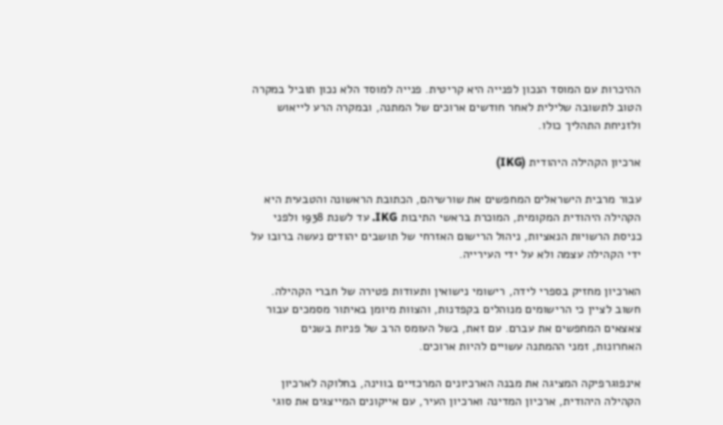ההיכרות עם המוסד הנכון לפנייה היא קריטית. פנייה למוסד הלא נכון תוביל במקרה הטוב לתשובה שלילית לאחר חודשים ארוכים של המתנה, ובמקרה הרע לייאוש ולזניחת התהליך כולו.

ארכיון הקהילה היהודית (IKG)

עבור מרבית הישראלים המחפשים את שורשיהם, הכתובת הראשונה והטבעית היא הקהילה היהודית המקומית, המוכרת בראשי התיבות IKG. עד לשנת 1938 ולפני כניסת הרשויות הנאציות, ניהול הרישום האזרחי של תושבים יהודים נעשה ברובו על ידי הקהילה עצמה ולא על ידי העירייה.

הארכיון מחזיק בספרי לידה, רישומי נישואין ותעודות פטירה של חברי הקהילה. חשוב לציין כי הרישומים מנוהלים בקפדנות, והצוות מיומן באיתור מסמכים עבור צאצאים המחפשים את עברם. עם זאת, בשל העומס הרב של פניות בשנים האחרונות, זמני ההמתנה עשויים להיות ארוכים.

אינפוגרפיקה המציגה את מבנה הארכיונים המרכזיים בווינה, בחלוקה לארכיון הקהילה היהודית, ארכיון המדינה וארכיון העיר, עם אייקונים המייצגים את סוגי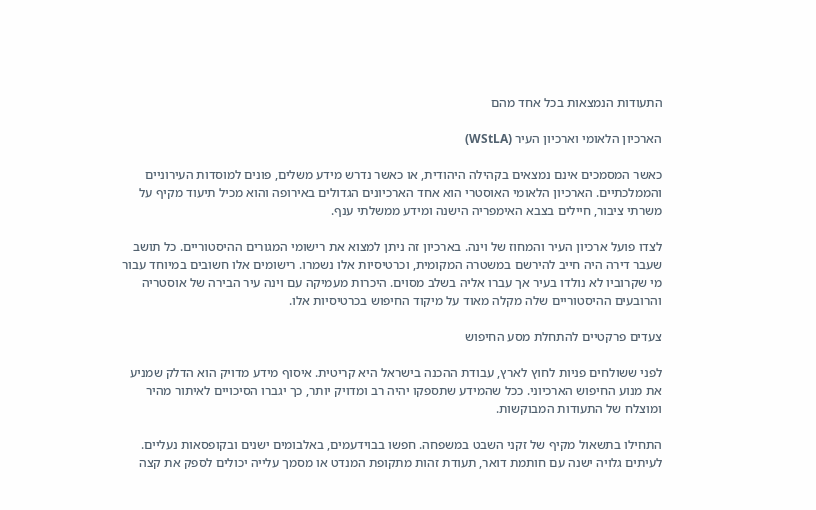התעודות הנמצאות בכל אחד מהם

הארכיון הלאומי וארכיון העיר (WStLA)

כאשר המסמכים אינם נמצאים בקהילה היהודית, או כאשר נדרש מידע משלים, פונים למוסדות העירוניים והממלכתיים. הארכיון הלאומי האוסטרי הוא אחד הארכיונים הגדולים באירופה והוא מכיל תיעוד מקיף על משרתי ציבור, חיילים בצבא האימפריה הישנה ומידע ממשלתי ענף.

לצדו פועל ארכיון העיר והמחוז של וינה. בארכיון זה ניתן למצוא את רישומי המגורים ההיסטוריים. כל תושב שעבר דירה היה חייב להירשם במשטרה המקומית, וכרטיסיות אלו נשמרו. רישומים אלו חשובים במיוחד עבור מי שקרוביו לא נולדו בעיר אך עברו אליה בשלב מסוים. היכרות מעמיקה עם וינה עיר הבירה של אוסטריה והרובעים ההיסטוריים שלה מקלה מאוד על מיקוד החיפוש בכרטיסיות אלו.

צעדים פרקטיים להתחלת מסע החיפוש

לפני ששולחים פניות לחוץ לארץ, עבודת ההכנה בישראל היא קריטית. איסוף מידע מדויק הוא הדלק שמניע את מנוע החיפוש הארכיוני. ככל שהמידע שתספקו יהיה רב ומדויק יותר, כך יגברו הסיכויים לאיתור מהיר ומוצלח של התעודות המבוקשות.

התחילו בתשאול מקיף של זקני השבט במשפחה. חפשו בבוידעמים, באלבומים ישנים ובקופסאות נעליים. לעיתים גלויה ישנה עם חותמת דואר, תעודת זהות מתקופת המנדט או מסמך עלייה יכולים לספק את קצה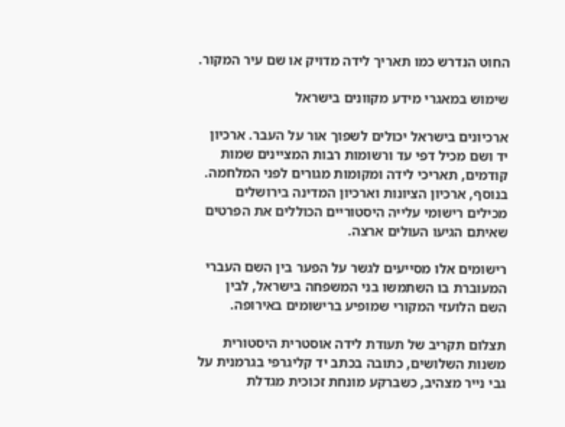החוט הנדרש כמו תאריך לידה מדויק או שם עיר המקור.

שימוש במאגרי מידע מקוונים בישראל

ארכיונים בישראל יכולים לשפוך אור על העבר. ארכיון יד ושם מכיל דפי עד ורשומות רבות המציינים שמות קודמים, תאריכי לידה ומקומות מגורים לפני המלחמה. בנוסף, ארכיון הציונות וארכיון המדינה בירושלים מכילים רישומי עלייה היסטוריים הכוללים את הפרטים שאיתם הגיעו העולים ארצה.

רישומים אלו מסייעים לגשר על הפער בין השם העברי המעוברת בו השתמשו בני המשפחה בישראל, לבין השם הלועזי המקורי שמופיע ברישומים באירופה.

תצלום תקריב של תעודת לידה אוסטרית היסטורית משנות השלושים, כתובה בכתב יד קליגרפי בגרמנית על גבי נייר מצהיב, כשברקע מונחת זכוכית מגדלת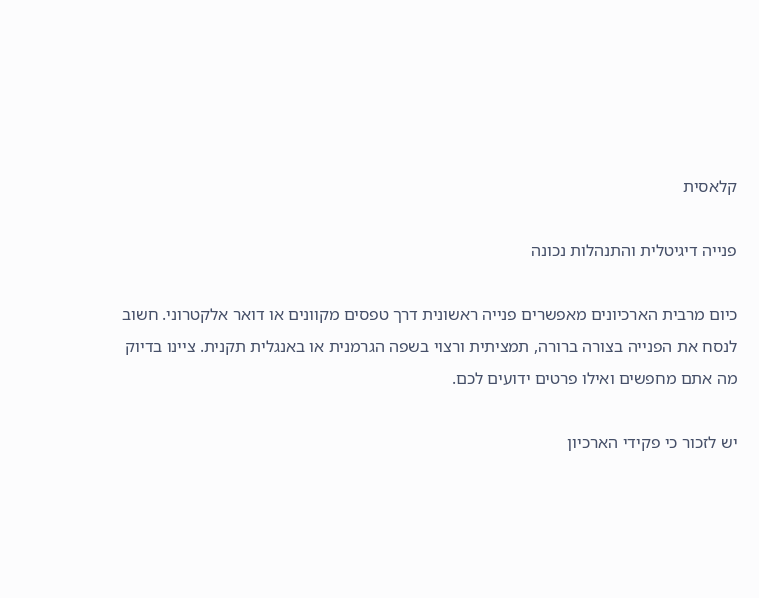קלאסית

פנייה דיגיטלית והתנהלות נכונה

כיום מרבית הארכיונים מאפשרים פנייה ראשונית דרך טפסים מקוונים או דואר אלקטרוני. חשוב לנסח את הפנייה בצורה ברורה, תמציתית ורצוי בשפה הגרמנית או באנגלית תקנית. ציינו בדיוק מה אתם מחפשים ואילו פרטים ידועים לכם.

יש לזכור כי פקידי הארכיון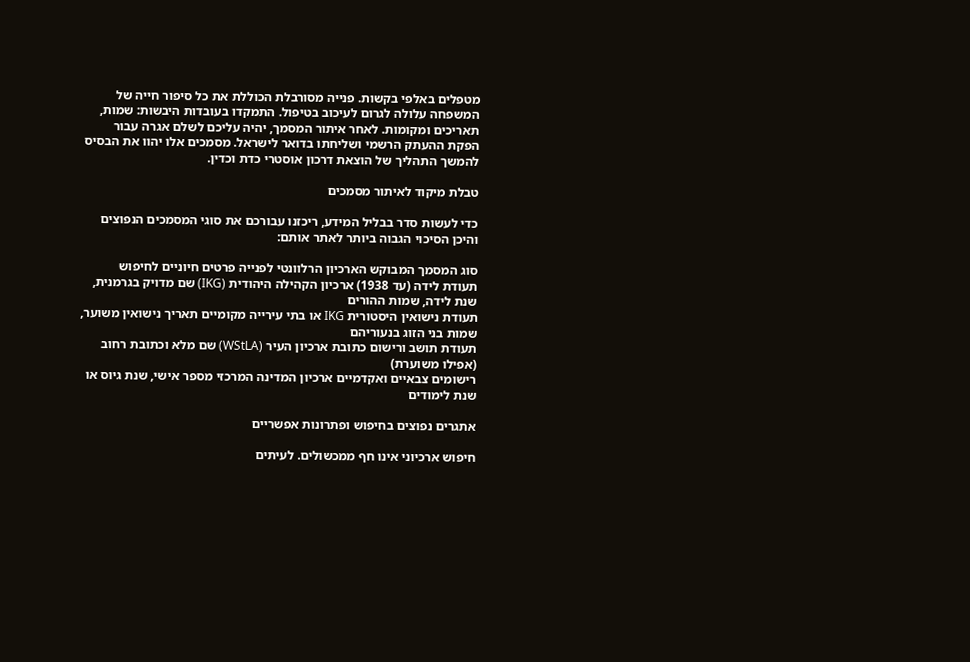מטפלים באלפי בקשות. פנייה מסורבלת הכוללת את כל סיפור חייה של המשפחה עלולה לגרום לעיכוב בטיפול. התמקדו בעובדות היבשות: שמות, תאריכים ומקומות. לאחר איתור המסמך, יהיה עליכם לשלם אגרה עבור הפקת ההעתק הרשמי ושליחתו בדואר לישראל. מסמכים אלו יהוו את הבסיס להמשך התהליך של הוצאת דרכון אוסטרי כדת וכדין.

טבלת מיקוד לאיתור מסמכים

כדי לעשות סדר בבליל המידע, ריכזנו עבורכם את סוגי המסמכים הנפוצים והיכן הסיכוי הגבוה ביותר לאתר אותם:

סוג המסמך המבוקש הארכיון הרלוונטי לפנייה פרטים חיוניים לחיפוש
תעודת לידה (עד 1938) ארכיון הקהילה היהודית (IKG) שם מדויק בגרמנית, שנת לידה, שמות ההורים
תעודת נישואין היסטורית IKG או בתי עירייה מקומיים תאריך נישואין משוער, שמות בני הזוג בנעוריהם
תעודת תושב ורישום כתובת ארכיון העיר (WStLA) שם מלא וכתובת רחוב (אפילו משוערת)
רישומים צבאיים ואקדמיים ארכיון המדינה המרכזי מספר אישי, שנת גיוס או שנת לימודים

אתגרים נפוצים בחיפוש ופתרונות אפשריים

חיפוש ארכיוני אינו חף ממכשולים. לעיתים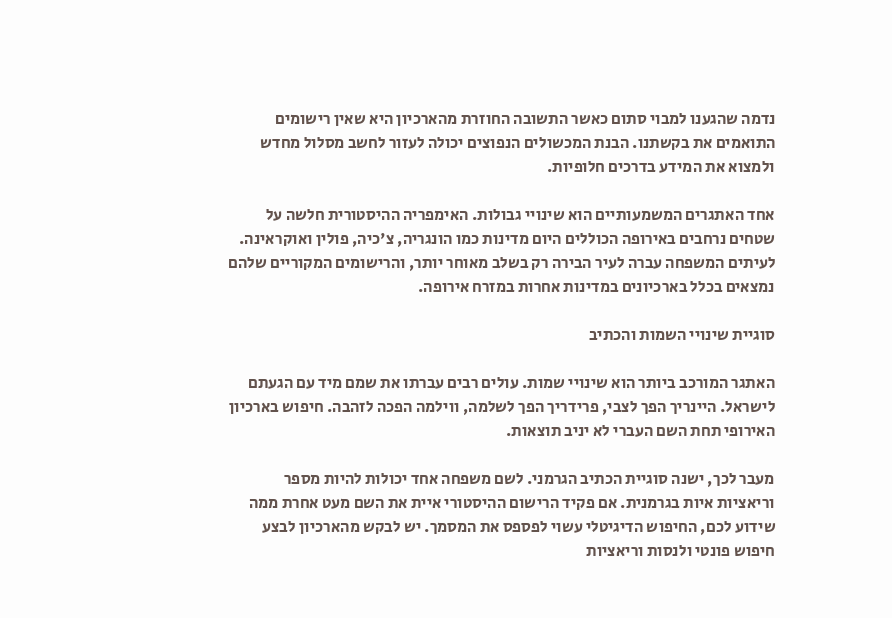נדמה שהגענו למבוי סתום כאשר התשובה החוזרת מהארכיון היא שאין רישומים התואמים את בקשתנו. הבנת המכשולים הנפוצים יכולה לעזור לחשב מסלול מחדש ולמצוא את המידע בדרכים חלופיות.

אחד האתגרים המשמעותיים הוא שינויי גבולות. האימפריה ההיסטורית חלשה על שטחים נרחבים באירופה הכוללים היום מדינות כמו הונגריה, צ'כיה, פולין ואוקראינה. לעיתים המשפחה עברה לעיר הבירה רק בשלב מאוחר יותר, והרישומים המקוריים שלהם נמצאים בכלל בארכיונים במדינות אחרות במזרח אירופה.

סוגיית שינויי השמות והכתיב

האתגר המורכב ביותר הוא שינויי שמות. עולים רבים עברתו את שמם מיד עם הגעתם לישראל. היינריך הפך לצבי, פרידריך הפך לשלמה, ווילמה הפכה לזהבה. חיפוש בארכיון האירופי תחת השם העברי לא יניב תוצאות.

מעבר לכך, ישנה סוגיית הכתיב הגרמני. לשם משפחה אחד יכולות להיות מספר וריאציות איות בגרמנית. אם פקיד הרישום ההיסטורי איית את השם מעט אחרת ממה שידוע לכם, החיפוש הדיגיטלי עשוי לפספס את המסמך. יש לבקש מהארכיון לבצע חיפוש פונטי ולנסות וריאציות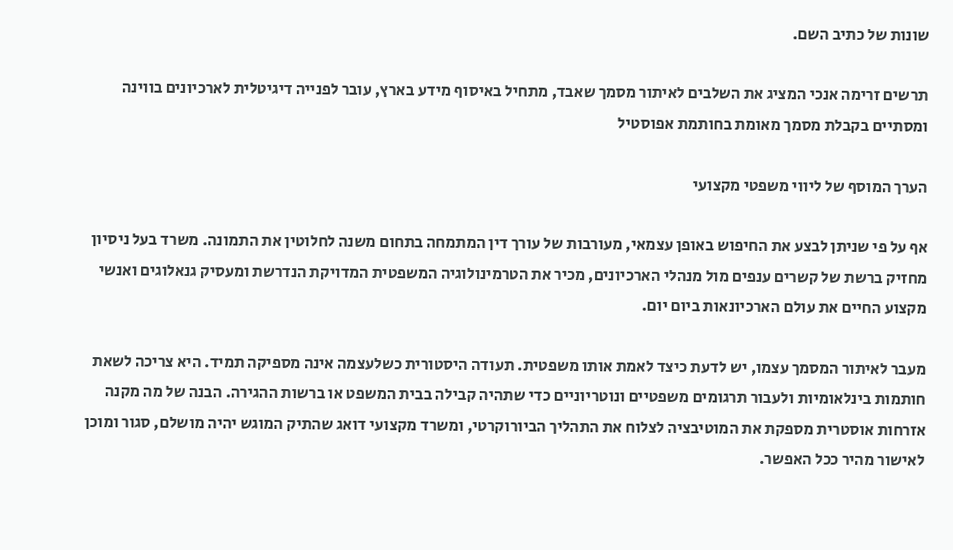שונות של כתיב השם.

תרשים זרימה אנכי המציג את השלבים לאיתור מסמך שאבד, מתחיל באיסוף מידע בארץ, עובר לפנייה דיגיטלית לארכיונים בווינה ומסתיים בקבלת מסמך מאומת בחותמת אפוסטיל

הערך המוסף של ליווי משפטי מקצועי

אף על פי שניתן לבצע את החיפוש באופן עצמאי, מעורבות של עורך דין המתמחה בתחום משנה לחלוטין את התמונה. משרד בעל ניסיון מחזיק ברשת של קשרים ענפים מול מנהלי הארכיונים, מכיר את הטרמינולוגיה המשפטית המדויקת הנדרשת ומעסיק גנאלוגים ואנשי מקצוע החיים את עולם הארכיונאות ביום יום.

מעבר לאיתור המסמך עצמו, יש לדעת כיצד לאמת אותו משפטית. תעודה היסטורית כשלעצמה אינה מספיקה תמיד. היא צריכה לשאת חותמות בינלאומיות ולעבור תרגומים משפטיים ונוטריוניים כדי שתהיה קבילה בבית המשפט או ברשות ההגירה. הבנה של מה מקנה אזרחות אוסטרית מספקת את המוטיבציה לצלוח את התהליך הביורוקרטי, ומשרד מקצועי דואג שהתיק המוגש יהיה מושלם, סגור ומוכן לאישור מהיר ככל האפשר.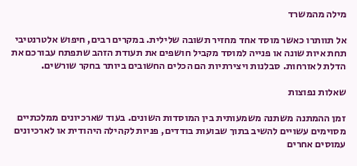מילה מהמשרד

אל תוותרו כאשר מוסד אחד מחזיר תשובה שלילית. במקרים רבים, חיפוש אלטרנטיבי תחת איות שונה או פנייה למוסד מקביל חושפים את תעודת הזהב שתפתח עבורכם את הדלת לאזרחות. סבלנות ויצירתיות הם הכלים החשובים ביותר בחקר שורשים.

שאלות נפוצות

זמן ההמתנה משתנה משמעותית בין המוסדות השונים. בעוד שארכיונים ממלכתיים מסוימים עשויים להשיב בתוך שבועות בודדים, פניות לקהילה היהודית או לארכיונים עמוסים אחרים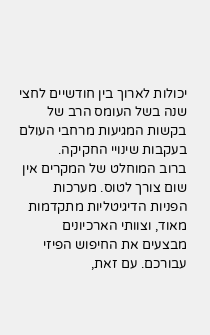יכולות לארוך בין חודשיים לחצי שנה בשל העומס הרב של בקשות המגיעות מרחבי העולם בעקבות שינויי החקיקה.
ברוב המוחלט של המקרים אין שום צורך לטוס. מערכות הפניות הדיגיטליות מתקדמות מאוד, וצוותי הארכיונים מבצעים את החיפוש הפיזי עבורכם. עם זאת,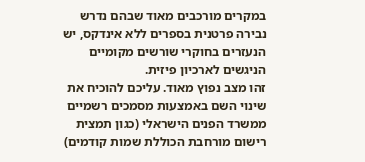במקרים מורכבים מאוד שבהם נדרש נבירה פרטנית בספרים ללא אינדקס, יש הנעזרים בחוקרי שורשים מקומיים הניגשים לארכיון פיזית.
זהו מצב נפוץ מאוד. עליכם להוכיח את שינוי השם באמצעות מסמכים רשמיים ממשרד הפנים הישראלי (כגון תמצית רישום מורחבת הכוללת שמות קודמים)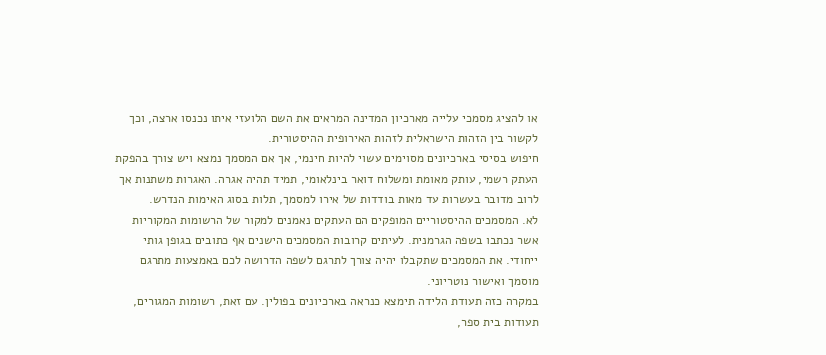או להציג מסמכי עלייה מארכיון המדינה המראים את השם הלועזי איתו נכנסו ארצה, וכך לקשור בין הזהות הישראלית לזהות האירופית ההיסטורית.
חיפוש בסיסי בארכיונים מסוימים עשוי להיות חינמי, אך אם המסמך נמצא ויש צורך בהפקת העתק רשמי, עותק מאומת ומשלוח דואר בינלאומי, תמיד תהיה אגרה. האגרות משתנות אך לרוב מדובר בעשרות עד מאות בודדות של אירו למסמך, תלות בסוג האימות הנדרש.
לא. המסמכים ההיסטוריים המופקים הם העתקים נאמנים למקור של הרשומות המקוריות אשר נכתבו בשפה הגרמנית. לעיתים קרובות המסמכים הישנים אף כתובים בגופן גותי ייחודי. את המסמכים שתקבלו יהיה צורך לתרגם לשפה הדרושה לכם באמצעות מתרגם מוסמך ואישור נוטריוני.
במקרה כזה תעודת הלידה תימצא כנראה בארכיונים בפולין. עם זאת, רשומות המגורים, תעודות בית ספר,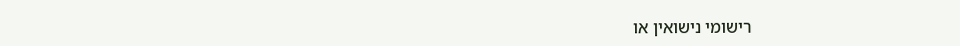רישומי נישואין או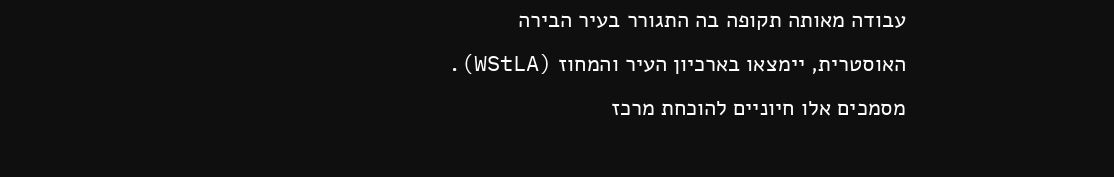עבודה מאותה תקופה בה התגורר בעיר הבירה האוסטרית, יימצאו בארכיון העיר והמחוז (WStLA). מסמכים אלו חיוניים להוכחת מרכז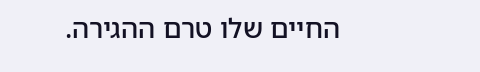החיים שלו טרם ההגירה.